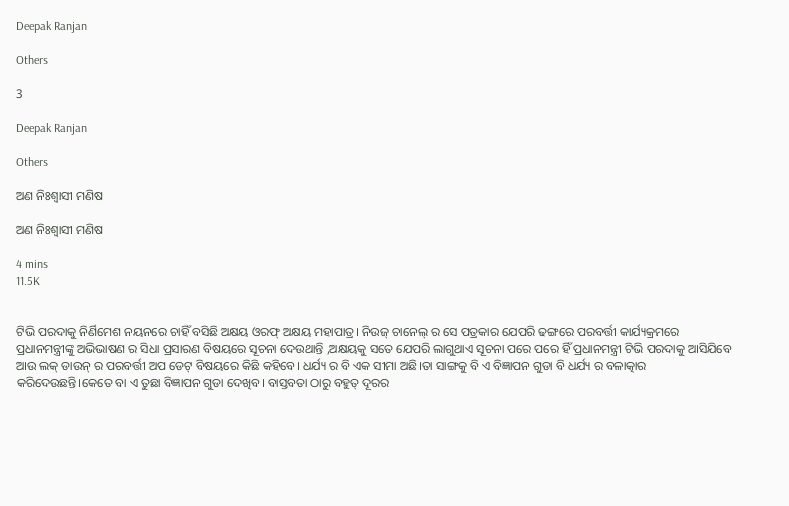Deepak Ranjan

Others

3

Deepak Ranjan

Others

ଅଣ ନିଃଶ୍ୱାସୀ ମଣିଷ

ଅଣ ନିଃଶ୍ୱାସୀ ମଣିଷ

4 mins
11.5K


ଟିଭି ପରଦାକୁ ନିର୍ଣିମେଶ ନୟନରେ ଚାହିଁ ବସିଛି ଅକ୍ଷୟ ଓରଫ୍ ଅକ୍ଷୟ ମହାପାତ୍ର। ନିଉଜ୍ ଚାନେଲ୍ ର ସେ ପତ୍ରକାର ଯେପରି ଢଙ୍ଗରେ ପରବର୍ତ୍ତୀ କାର୍ଯ୍ୟକ୍ରମରେ ପ୍ରଧାନମନ୍ତ୍ରୀଙ୍କୁ ଅଭିଭାଷଣ ର ସିଧା ପ୍ରସାରଣ ବିଷୟରେ ସୂଚନା ଦେଉଥାନ୍ତି ,ଅକ୍ଷୟକୁ ସତେ ଯେପରି ଲାଗୁଥାଏ ସୂଚନା ପରେ ପରେ ହିଁ ପ୍ରଧାନମନ୍ତ୍ରୀ ଟିଭି ପରଦାକୁ ଆସିଯିବେ ଆଉ ଲକ୍ ଡାଉନ୍ ର ପରବର୍ତ୍ତୀ ଅପ ଡେଟ୍ ବିଷୟରେ କିଛି କହିବେ। ଧର୍ଯ୍ୟ ର ବି ଏକ ସୀମା ଅଛି।ତା ସାଙ୍ଗକୁ ବି ଏ ବିଜ୍ଞାପନ ଗୁଡା ବି ଧର୍ଯ୍ୟ ର ବଳାତ୍କାର କରିଦେଉଛନ୍ତି।କେତେ ବା ଏ ତୁଛା ବିଜ୍ଞାପନ ଗୁଡା ଦେଖିବ। ବାସ୍ତବତା ଠାରୁ ବହୁତ୍ ଦୂରର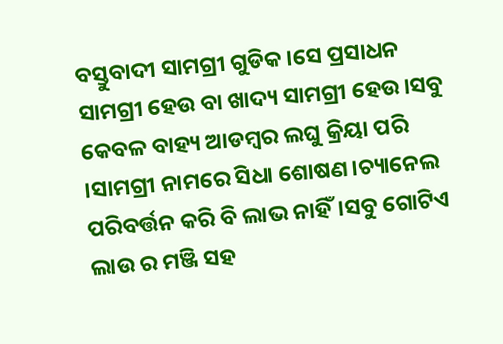ବସ୍ତୁବାଦୀ ସାମଗ୍ରୀ ଗୁଡିକ।ସେ ପ୍ରସାଧନ ସାମଗ୍ରୀ ହେଉ ବା ଖାଦ୍ୟ ସାମଗ୍ରୀ ହେଉ।ସବୁ କେବଳ ବାହ୍ୟ ଆଡମ୍ବର ଲଘୁ କ୍ରିୟା ପରି ।ସାମଗ୍ରୀ ନାମରେ ସିଧା ଶୋଷଣ।ଚ୍ୟାନେଲ ପରିବର୍ତ୍ତନ କରି ବି ଲାଭ ନାହିଁ।ସବୁ ଗୋଟିଏ ଲାଉ ର ମଞ୍ଜି ସହ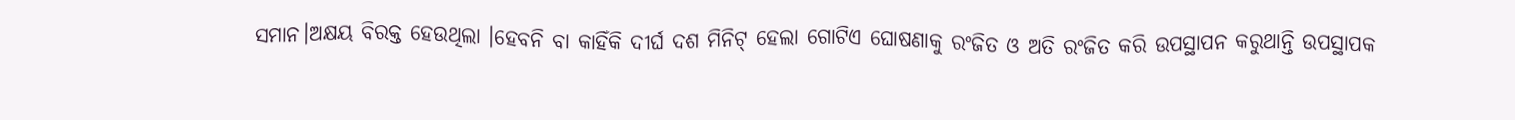ସମାନ।ଅକ୍ଷୟ ବିରକ୍ତ ହେଉଥିଲା ।ହେବନି ବା କାହିଁକି ଦୀର୍ଘ ଦଶ ମିନିଟ୍ ହେଲା ଗୋଟିଏ ଘୋଷଣାକୁ ରଂଜିତ ଓ ଅତି ରଂଜିତ କରି ଉପସ୍ଥାପନ କରୁଥାନ୍ତି ଉପସ୍ଥାପକ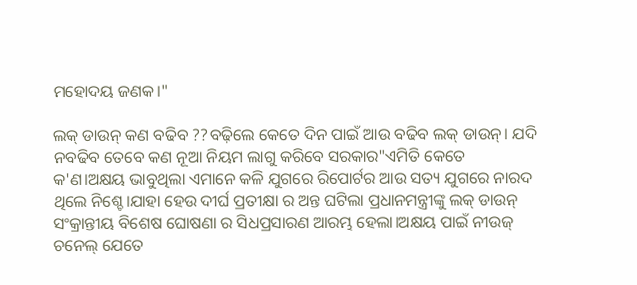ମହୋଦୟ ଜଣକ।"

ଲକ୍ ଡାଉନ୍ କଣ ବଢିବ ??ବଢ଼ିଲେ କେତେ ଦିନ ପାଇଁ ଆଉ ବଢିବ ଲକ୍ ଡାଉନ୍। ଯଦି ନବଢିବ ତେବେ କଣ ନୂଆ ନିୟମ ଲାଗୁ କରିବେ ସରକାର"ଏମିତି କେତେ କ'ଣ।ଅକ୍ଷୟ ଭାବୁଥିଲା ଏମାନେ କଳି ଯୁଗରେ ରିପୋର୍ଟର ଆଉ ସତ୍ୟ ଯୁଗରେ ନାରଦ ଥିଲେ ନିଶ୍ଚେ।ଯାହା ହେଉ ଦୀର୍ଘ ପ୍ରତୀକ୍ଷା ର ଅନ୍ତ ଘଟିଲା ପ୍ରଧାନମନ୍ତ୍ରୀଙ୍କୁ ଲକ୍ ଡାଉନ୍ ସଂକ୍ରାନ୍ତୀୟ ବିଶେଷ ଘୋଷଣା ର ସିଧପ୍ରସାରଣ ଆରମ୍ଭ ହେଲା।ଅକ୍ଷୟ ପାଇଁ ନୀଉଜ୍ ଚନେଲ୍ ଯେତେ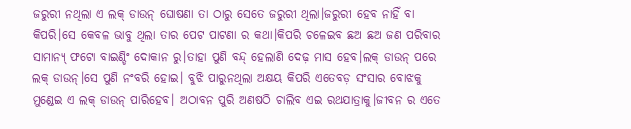ଜରୁରୀ ନଥିଲା ଏ ଲକ୍ ଡାଉନ୍ ଘୋଷଣା ତା ଠାରୁ ସେତେ ଜରୁରୀ ଥିଲା।ଜରୁରୀ ହେବ ନାହିଁ ବା କିପରି।ସେ କେବଳ ଭାବୁ ଥିଲା ତାର ପେଟ ପାଟଣା ର କଥା।କିପରି ଚଳେଇବ ଛଅ ଛଅ ଜଣ ପରିବାର ସାମାନ୍ୟ୍ ଫଟୋ ବାଇଣ୍ଡିଂ ଦୋକାନ ରୁ।ତାହା ପୁଣି ବନ୍ଦ୍ ହେଲାଣି ଦେଢ଼ ମାସ ହେବ।ଲକ୍ ଡାଉନ୍ ପରେ ଲକ୍ ଡାଉନ୍।ସେ ପୁଣି ନଂବରି ହୋଇ। ବୁଝି ପାରୁନଥିଲା ଅକ୍ଷୟ କିପରି ଏତେବଡ଼ ସଂସାର ବୋଝକୁ ମୁଣ୍ଡେଇ ଏ ଲକ୍ ଡାଉନ୍ ପାରିହେବ। ଅଠାବନ ପୁରି ଅଣଷଠି ଚାଲିବ ଏଇ ରଥଯାତ୍ରାକୁ।ଜୀବନ ର ଏତେ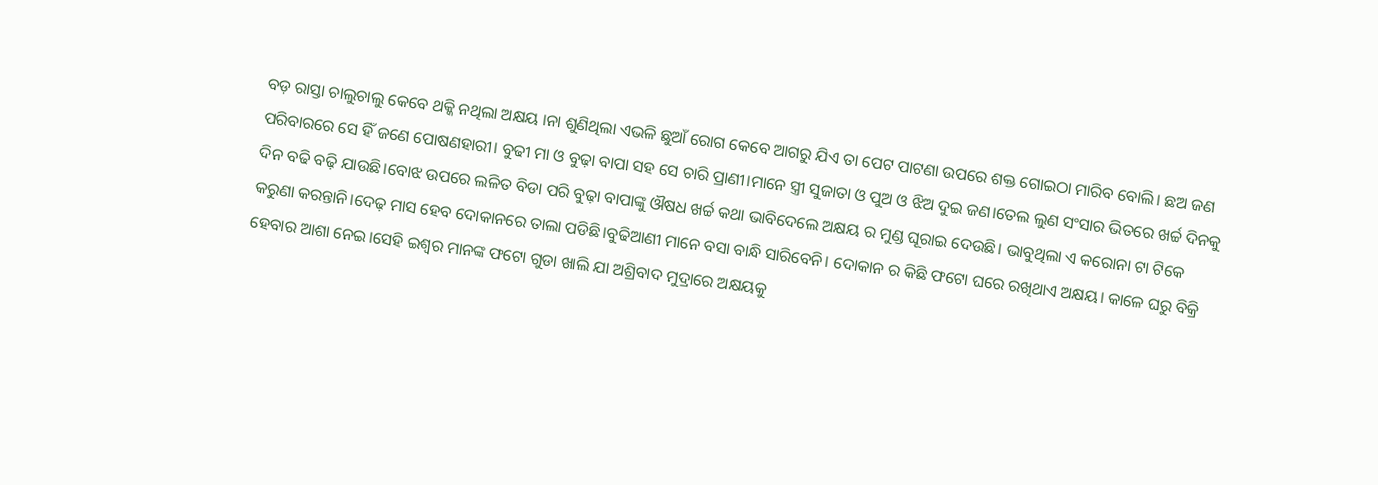ବଡ଼ ରାସ୍ତା ଚାଲୁଚାଲୁ କେବେ ଥକ୍କି ନଥିଲା ଅକ୍ଷୟ ।ନା ଶୁଣିଥିଲା ଏଭଳି ଛୁଆଁ ରୋଗ କେବେ ଆଗରୁ ଯିଏ ତା ପେଟ ପାଟଣା ଉପରେ ଶକ୍ତ ଗୋଇଠା ମାରିବ ବୋଲି। ଛଅ ଜଣ ପରିବାରରେ ସେ ହିଁ ଜଣେ ପୋଷଣହାରୀ। ବୁଢୀ ମା ଓ ବୁଢ଼ା ବାପା ସହ ସେ ଚାରି ପ୍ରାଣୀ।ମାନେ ସ୍ତ୍ରୀ ସୁଜାତା ଓ ପୁଅ ଓ ଝିଅ ଦୁଇ ଜଣ।ତେଲ ଲୁଣ ସଂସାର ଭିତରେ ଖର୍ଚ୍ଚ ଦିନକୁ ଦିନ ବଢି ବଢ଼ି ଯାଉଛି।ବୋଝ ଉପରେ ଲଳିତ ବିଡା ପରି ବୁଢ଼ା ବାପାଙ୍କୁ ଔଷଧ ଖର୍ଚ୍ଚ କଥା ଭାବିଦେଲେ ଅକ୍ଷୟ ର ମୁଣ୍ଡ ଘୂରାଇ ଦେଉଛି। ଭାବୁଥିଲା ଏ କରୋନା ଟା ଟିକେ କରୁଣା କରନ୍ତାନି।ଦେଢ଼ ମାସ ହେବ ଦୋକାନରେ ତାଲା ପଡିଛି।ବୁଢିଆଣୀ ମାନେ ବସା ବାନ୍ଧି ସାରିବେନି। ଦୋକାନ ର କିଛି ଫଟୋ ଘରେ ରଖିଥାଏ ଅକ୍ଷୟ। କାଳେ ଘରୁ ବିକ୍ରି ହେବାର ଆଶା ନେଇ।ସେହି ଇଶ୍ଵର ମାନଙ୍କ ଫଟୋ ଗୁଡା ଖାଲି ଯା ଅଶ୍ରିବାଦ ମୁଦ୍ରାରେ ଅକ୍ଷୟକୁ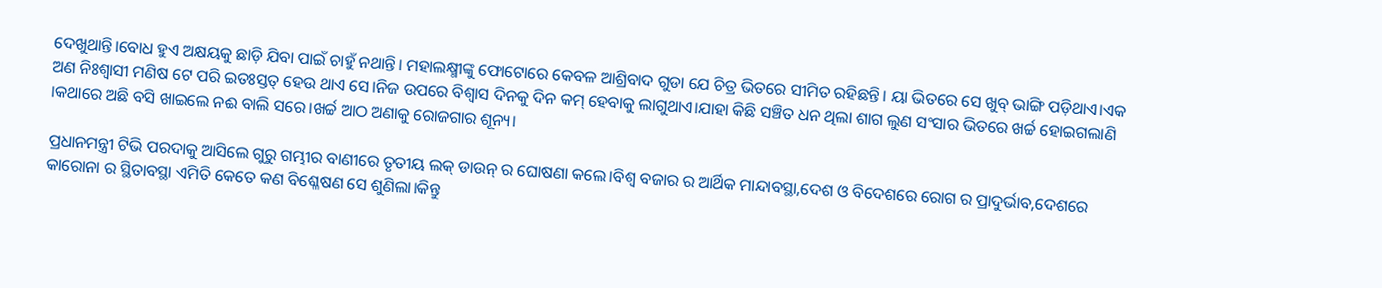ଦେଖୁଥାନ୍ତି।ବୋଧ ହୁଏ ଅକ୍ଷୟକୁ ଛାଡ଼ି ଯିବା ପାଇଁ ଚାହୁଁ ନଥାନ୍ତି। ମହାଲକ୍ଷ୍ମୀଙ୍କୁ ଫୋଟୋରେ କେବଳ ଆଶ୍ରିବାଦ ଗୁଡା ଯେ ଚିତ୍ର ଭିତରେ ସୀମିତ ରହିଛନ୍ତି। ୟା ଭିତରେ ସେ ଖୁବ୍ ଭାଙ୍ଗି ପଡ଼ିଥାଏ।ଏକ ଅଣ ନିଃଶ୍ୱାସୀ ମଣିଷ ଟେ ପରି ଇତଃସ୍ତତ୍ ହେଉ ଥାଏ ସେ।ନିଜ ଉପରେ ବିଶ୍ୱାସ ଦିନକୁ ଦିନ କମ୍ ହେବାକୁ ଲାଗୁଥାଏ।ଯାହା କିଛି ସଞ୍ଚିତ ଧନ ଥିଲା ଶାଗ ଲୁଣ ସଂସାର ଭିତରେ ଖର୍ଚ୍ଚ ହୋଇଗଲାଣି ।କଥାରେ ଅଛି ବସି ଖାଇଲେ ନଈ ବାଲି ସରେ।ଖର୍ଚ୍ଚ ଆଠ ଅଣାକୁ ରୋଜଗାର ଶୂନ୍ୟ।

ପ୍ରଧାନମନ୍ତ୍ରୀ ଟିଭି ପରଦାକୁ ଆସିଲେ ଗୁରୁ ଗମ୍ଭୀର ବାଣୀରେ ତୃତୀୟ ଲକ୍ ଡାଉନ୍ ର ଘୋଷଣା କଲେ।ବିଶ୍ଵ ବଜାର ର ଆର୍ଥିକ ମାନ୍ଦାବସ୍ଥା,ଦେଶ ଓ ବିଦେଶରେ ରୋଗ ର ପ୍ରାଦୁର୍ଭାବ,ଦେଶରେ କାରୋନା ର ସ୍ଥିତାବସ୍ଥା ଏମିତି କେତେ କଣ ବିଶ୍ଳେଷଣ ସେ ଶୁଣିଲା।କିନ୍ତୁ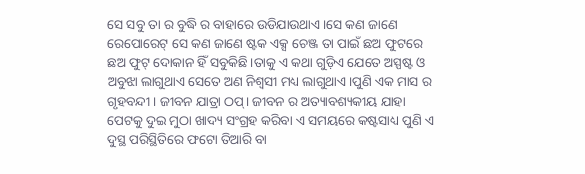ସେ ସବୁ ତା ର ବୁଦ୍ଧି ର ବାହାରେ ଉଡିଯାଉଥାଏ।ସେ କଣ ଜାଣେ ରେପୋରେଟ୍ ସେ କଣ ଜାଣେ ଷ୍ଟକ ଏକ୍ସ ଚେଞ୍ଜ ତା ପାଇଁ ଛଅ ଫୁଟରେ ଛଅ ଫୁଟ୍ ଦୋକାନ ହିଁ ସବୁକିଛି।ତାକୁ ଏ କଥା ଗୁଡ଼ିଏ ଯେତେ ଅସ୍ପଷ୍ଟ ଓ ଅବୁଝା ଲାଗୁଥାଏ ସେତେ ଅଣ ନିଶ୍ଵସୀ ମଧ୍ୟ ଲାଗୁଥାଏ।ପୁଣି ଏକ ମାସ ର ଗୃହବନ୍ଦୀ । ଜୀବନ ଯାତ୍ରା ଠପ୍। ଜୀବନ ର ଅତ୍ୟାବଶ୍ୟକୀୟ ଯାହା ପେଟକୁ ଦୁଇ ମୁଠା ଖାଦ୍ୟ ସଂଗ୍ରହ କରିବା ଏ ସମୟରେ କଷ୍ଟସାଧ୍ୟ ପୁଣି ଏ ଦୁସ୍ଥ ପରିସ୍ଥିତିରେ ଫଟୋ ତିଆରି ବା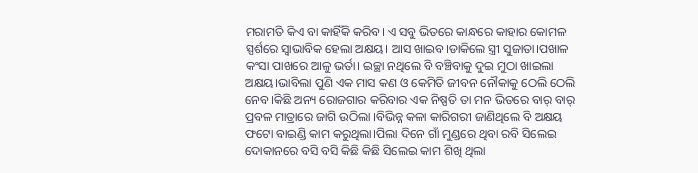ମରାମତି କିଏ ବା କାହିଁକି କରିବ। ଏ ସବୁ ଭିତରେ କାନ୍ଧରେ କାହାର କୋମଳ ସ୍ପର୍ଶରେ ସ୍ଵାଭାବିକ ହେଲା ଅକ୍ଷୟ। ଆସ ଖାଇବ।ଡାକିଲେ ସ୍ତ୍ରୀ ସୁଜାତା।ପଖାଳ କଂସା ପାଖରେ ଆଳୁ ଭର୍ତା। ଇଚ୍ଛା ନଥିଲେ ବି ବଞ୍ଚିବାକୁ ଦୁଇ ମୁଠା ଖାଇଲା ଅକ୍ଷୟ।ଭାବିଲା ପୁଣି ଏକ ମାସ କଣ ଓ କେମିତି ଜୀବନ ନୌକାକୁ ଠେଲି ଠେଲି ନେବ।କିଛି ଅନ୍ୟ ରୋଜଗାର କରିବାର ଏକ ନିଷ୍ପତି ତା ମନ ଭିତରେ ବାର୍ ବାର୍ ପ୍ରବଳ ମାତ୍ରାରେ ଜାଗି ଉଠିଲା ।ବିଭିନ୍ନ କଳା କାରିଗରୀ ଜାଣିଥିଲେ ବି ଅକ୍ଷୟ ଫଟୋ ବାଇଣ୍ଡି କାମ କରୁଥିଲା।ପିଲା ଦିନେ ଗାଁ ମୁଣ୍ଡରେ ଥିବା ରବି ସିଲେଇ ଦୋକାନରେ ବସି ବସି କିଛି କିଛି ସିଲେଇ କାମ ଶିଖି ଥିଲା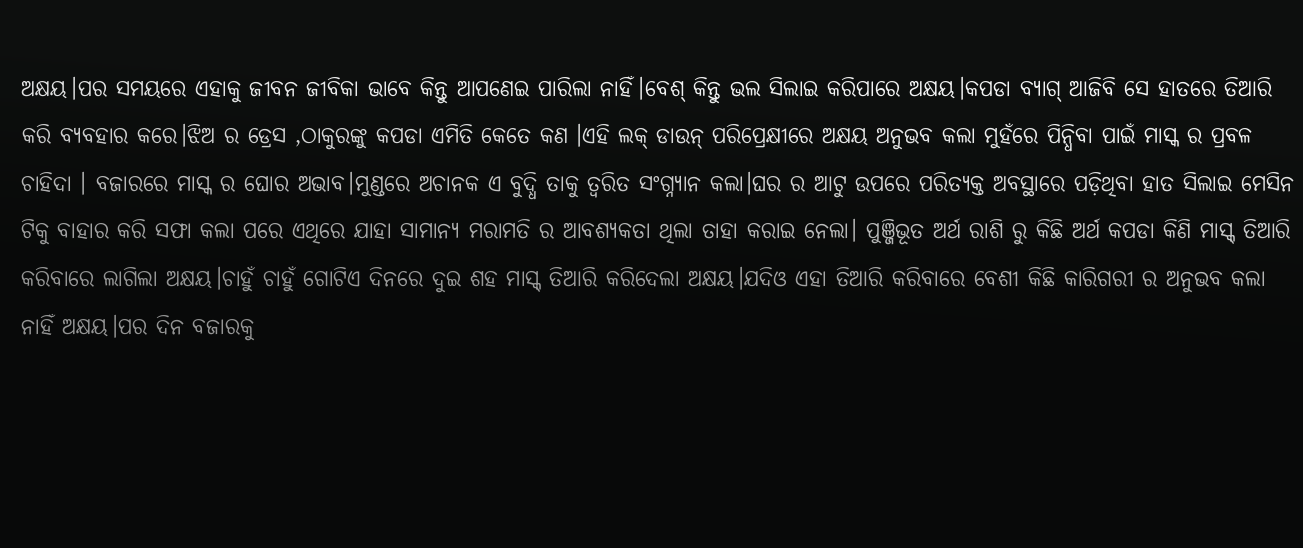ଅକ୍ଷୟ।ପର ସମୟରେ ଏହାକୁ ଜୀବନ ଜୀବିକା ଭାବେ କିନ୍ତୁ ଆପଣେଇ ପାରିଲା ନାହିଁ।ବେଶ୍ କିନ୍ତୁ ଭଲ ସିଲାଇ କରିପାରେ ଅକ୍ଷୟ।କପଡା ବ୍ୟାଗ୍ ଆଜିବି ସେ ହାତରେ ତିଆରି କରି ବ୍ୟବହାର କରେ।ଝିଅ ର ଡ୍ରେସ ,ଠାକୁରଙ୍କୁ କପଡା ଏମିତି କେତେ କଣ ।ଏହି ଲକ୍ ଡାଉନ୍ ପରିପ୍ରେକ୍ଷୀରେ ଅକ୍ଷୟ ଅନୁଭବ କଲା ମୁହଁରେ ପିନ୍ଧିବା ପାଇଁ ମାସ୍କ ର ପ୍ରବଳ ଚାହିଦା । ବଜାରରେ ମାସ୍କ ର ଘୋର ଅଭାବ।ମୁଣ୍ଡରେ ଅଚାନକ ଏ ବୁଦ୍ଧି ତାକୁ ତ୍ୱରିତ ସଂଗ୍ନ୍ୟାନ କଲା।ଘର ର ଆଟୁ ଉପରେ ପରିତ୍ୟକ୍ତ ଅବସ୍ଥାରେ ପଡ଼ିଥିବା ହାତ ସିଲାଇ ମେସିନ ଟିକୁ ବାହାର କରି ସଫା କଲା ପରେ ଏଥିରେ ଯାହା ସାମାନ୍ୟ ମରାମତି ର ଆବଶ୍ୟକତା ଥିଲା ତାହା କରାଇ ନେଲା। ପୁଞ୍ଜିଭୂତ ଅର୍ଥ ରାଶି ରୁ କିଛି ଅର୍ଥ କପଡା କିଣି ମାସ୍କ୍ ତିଆରି କରିବାରେ ଲାଗିଲା ଅକ୍ଷୟ।ଚାହୁଁ ଚାହୁଁ ଗୋଟିଏ ଦିନରେ ଦୁଇ ଶହ ମାସ୍କ୍ ତିଆରି କରିଦେଲା ଅକ୍ଷୟ।ଯଦିଓ ଏହା ତିଆରି କରିବାରେ ବେଶୀ କିଛି କାରିଗରୀ ର ଅନୁଭବ କଲା ନାହିଁ ଅକ୍ଷୟ।ପର ଦିନ ବଜାରକୁ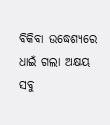ବିକିବା ଉଦ୍ଧେଶ୍ୟରେ ଧାଇଁ ଗଲା ଅକ୍ଷୟ ସବୁ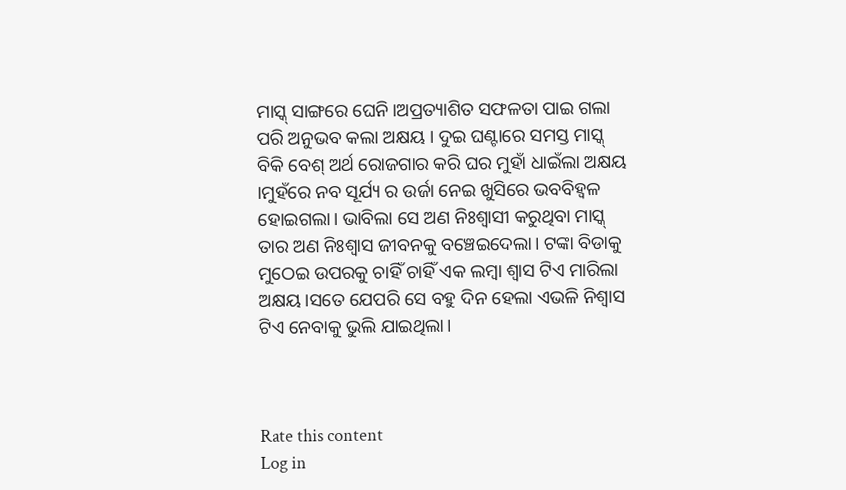ମାସ୍କ୍ ସାଙ୍ଗରେ ଘେନି।ଅପ୍ରତ୍ୟାଶିତ ସଫଳତା ପାଇ ଗଲା ପରି ଅନୁଭବ କଲା ଅକ୍ଷୟ । ଦୁଇ ଘଣ୍ଟାରେ ସମସ୍ତ ମାସ୍କ୍ ବିକି ବେଶ୍ ଅର୍ଥ ରୋଜଗାର କରି ଘର ମୁହାଁ ଧାଇଁଲା ଅକ୍ଷୟ ।ମୁହଁରେ ନବ ସୂର୍ଯ୍ୟ ର ଉର୍ଜା ନେଇ ଖୁସିରେ ଭବବିହ୍ୱଳ ହୋଇଗଲା। ଭାବିଲା ସେ ଅଣ ନିଃଶ୍ୱାସୀ କରୁଥିବା ମାସ୍କ୍ ତାର ଅଣ ନିଃଶ୍ୱାସ ଜୀବନକୁ ବଞ୍ଚେଇଦେଲା। ଟଙ୍କା ବିଡାକୁ ମୁଠେଇ ଉପରକୁ ଚାହିଁ ଚାହିଁ ଏକ ଲମ୍ବା ଶ୍ବାସ ଟିଏ ମାରିଲା ଅକ୍ଷୟ।ସତେ ଯେପରି ସେ ବହୁ ଦିନ ହେଲା ଏଭଳି ନିଶ୍ବାସ ଟିଏ ନେବାକୁ ଭୁଲି ଯାଇଥିଲା।



Rate this content
Log in